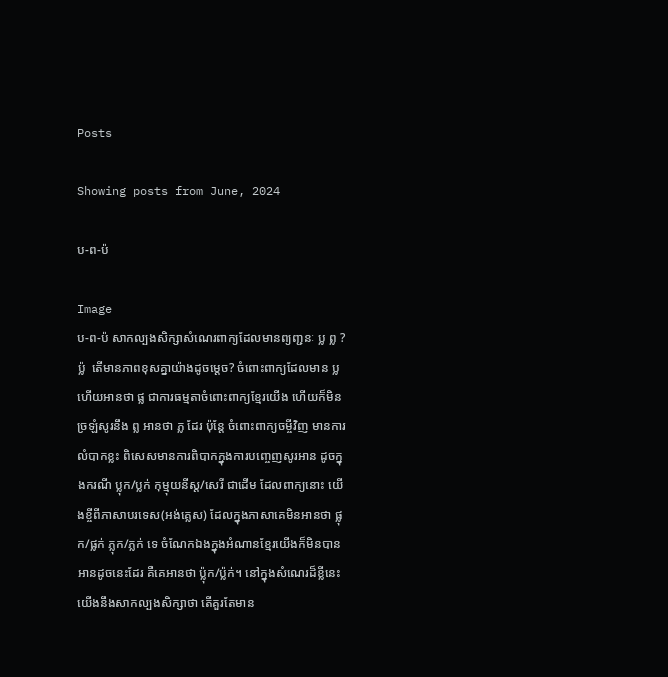Posts

Showing posts from June, 2024

ប-ព-ប៉

Image
ប-ព-ប៉ សាកល្បងសិក្សាសំណេរពាក្យដែលមានព្យញ្ជនៈ ប្ល ព្ល ?ប៉្ល  តើមានភាពខុសគ្នាយ៉ាងដូចម្ដេច? ចំពោះពាក្យដែលមាន ប្ល ហើយអានថា ផ្ល ជាការធម្មតាចំពោះពាក្យខ្មែរយើង ហើយក៏មិនច្រឡំសូរនឹង ព្ល អានថា ភ្ល ដែរ ប៉ុន្តែ ចំពោះពាក្យចម្ចីវិញ មានការលំបាកខ្លះ ពិសេសមានការពិបាកក្នុងការបញ្ចេញសូរអាន ដូចក្នុងករណី ប្លុក/ប្លក់ កុម្មុយនីស្ត/សេរី ជាដើម ដែលពាក្យនោះ យើងខ្ចីពីភាសាបរទេស(អង់គ្លេស) ដែលក្នុងភាសាគេមិនអានថា ផ្លុក/ផ្លក់ ភ្លុក/ភ្លក់ ទេ ចំណែកឯងក្នុងអំណានខ្មែរយើងក៏មិនបានអានដូចនេះដែរ គឺគេអានថា ប៉្លុក/ប៉្លក់។ នៅក្នុងសំណេរដ៏ខ្លីនេះ យើងនឹងសាកល្បងសិក្សាថា តើគួរតែមាន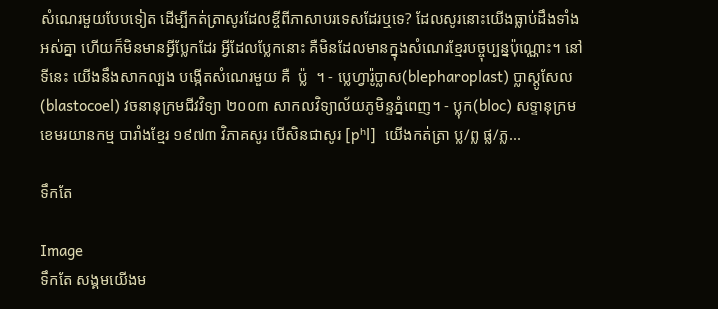សំណេរមួយបែបទៀត ដើម្បីកត់ត្រាសូរដែលខ្ចីពីភាសាបរទេសដែរឬទេ? ដែលសូរនោះយើងធ្លាប់ដឹងទាំងអស់គ្នា ហើយក៏មិនមានអ្វីប្លែកដែរ អ្វីដែលប្លែកនោះ គឺមិនដែលមានក្នុងសំណេរខ្មែរបច្ចុប្បន្នប៉ុណ្ណោះ។ នៅទីនេះ យើងនឹងសាកល្បង បង្កើតសំណេរមួយ គឺ  ប្ល៉  ។ - ប្លេហ្វារ៉ូប្លាស(blepharoplast) ប្លាស្តូសែល(blastocoel) វចនានុក្រមជីវវិទ្យា ២០០៣ សាកលវិទ្យាល័យភូមិន្ទភ្នំពេញ។ - ប្លុក(bloc) សទ្ទានុក្រមខេមរយានកម្ម បារាំងខ្មែរ ១៩៧៣ វិភាគសូរ បើសិនជាសូរ [pʰl]  យើងកត់ត្រា ប្ល/ព្ល ផ្ល/ភ្ល...

ទឹកតែ

Image
ទឹកតែ សង្គមយើងម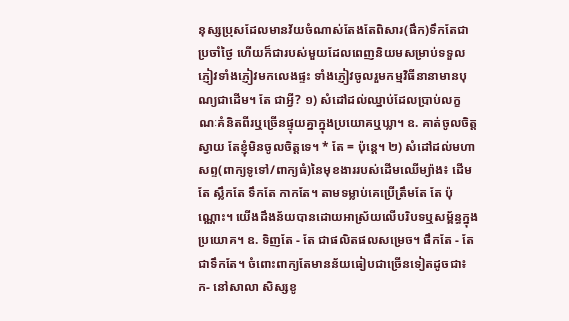នុស្សប្រុសដែលមានវ័យចំណាស់តែងតែពិសារ(ផឹក)ទឹកតែជាប្រចាំថ្ងៃ ហើយក៏ជារបស់មួយដែលពេញនិយមសម្រាប់ទទួលភ្ញៀវទាំងភ្ញៀវមកលេងផ្ទះ ទាំងភ្ញៀវចូលរួមកម្មវិធីនានាមានបុណ្យជាដើម។ តែ ជាអ្វី? ១) សំដៅដល់ឈ្នាប់ដែលប្រាប់លក្ខណៈគំនិតពីរឬច្រើនផ្ទុយគ្នាក្នុងប្រយោគឬឃ្លា។ ឧ. គាត់ចូលចិត្តស្វាយ តែខ្ញុំមិនចូលចិត្តទេ។ * តែ = ប៉ុន្តេ។ ២) សំដៅដល់មហាសព្ទ(ពាក្យទូទៅ/ពាក្យធំ)នៃមុខងាររបស់ដើមឈើម្យ៉ាង៖ ដើមតែ ស្លឹកតែ ទឹកតែ កាកតែ។ តាមទម្លាប់គេប្រើត្រឹមតែ តែ ប៉ុណ្ណោះ។ យើងដឹងន័យបានដោយអាស្រ័យលើបរិបទឬសម្ព័ន្ធក្នុងប្រយោគ។ ឧ. ទិញតែ - តែ ជាផលិតផលសម្រេច។ ផឹកតែ - តែ ជាទឹកតែ។ ចំពោះពាក្យតែមានន័យធៀបជាច្រើនទៀតដូចជា៖      ក- នៅសាលា សិស្សខូ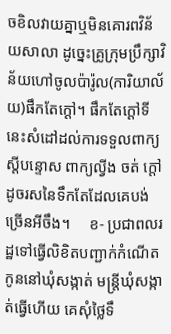ចខិលវាយគ្នាឬមិនគោរពវិន័យសាលា ដូច្នេះគ្រូក្រុមប្រឹក្សាវិន័យហៅចូលប៉ារ៉ូល(ការិយាល័យ)ផឹកតែក្ដៅ។ ផឹកតែក្ដៅទីនេះសំដៅដល់ការទទួលពាក្យស្ដីបន្ទោស ពាក្យល្វីង ចត់ ក្ដៅ ដូចរសនៃទឹកតែដែលគេបង់ច្រើនអីចឹង។     ខ- ប្រជាពលរដ្ឋទៅធ្វើលិខិតបញ្ជាក់កំណើតកូននៅឃុំសង្កាត់ មន្ត្រីឃុំសង្កាត់ធ្វើហើយ គេសុំថ្លៃទឹ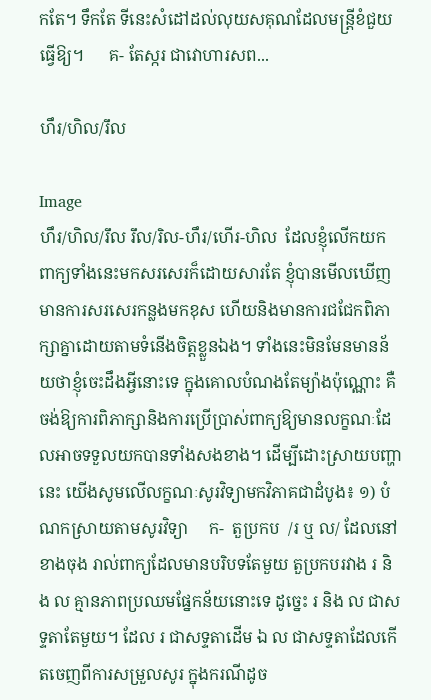កតែ។ ទឹកតែ ទីនេះសំដៅដល់លុយសគុណដែលមន្ត្រីខំជួយធ្វើឱ្យ។      គ- តែស្ករ ជាវោហារសព...

ហឹរ/ហិល/រឹល

Image
ហឹរ/ហិល/រឹល រឹល/រិល-ហឹរ/ហើរ-ហិល  ដែលខ្ញុំលើកយកពាក្យទាំងនេះមកសរសេរក៏ដោយសារតែ ខ្ញុំបានមើលឃើញមានការសរសេរកន្លងមកខុស ហើយនិងមានការជជែកពិភាក្សាគ្នាដោយតាមទំនើងចិត្តខ្លួនឯង។ ទាំងនេះមិនមែនមានន័យថាខ្ញុំចេះដឹងអ្វីនោះទេ ក្នុងគោលបំណងតែម្យ៉ាងប៉ុណ្ណោះ គឺចង់ឱ្យការពិភាក្សានិងការប្រើប្រាស់ពាក្យឱ្យមានលក្ខណៈដែលអាចទទួលយកបានទាំងសងខាង។ ដើម្បីដោះស្រាយបញ្ហានេះ យើងសូមលើលក្ខណៈសូរវិទ្យាមកវិភាគជាដំបូង៖ ១) បំណកស្រាយតាមសូរវិទ្យា     ក-  តួប្រកប  /រ ឬ ល/ ដែលនៅខាងចុង រាល់ពាក្យដែលមានបរិបទតែមួយ តួប្រកបរវាង រ និង ល គ្មានភាពប្រឈមផ្នែកន័យនោះទេ ដូច្នេះ រ និង ល ជាសទ្ទតាតែមួយ។ ដែល រ ជាសទ្ទតាដើម ឯ ល ជាសទ្ទតាដែលកើតចេញពីការសម្រួលសូរ ក្នុងករណីដូច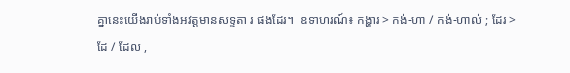គ្នានេះយើងរាប់ទាំងអវត្តមានសទ្ទតា រ ផងដែរ។  ឧទាហរណ៍៖ កង្ហារ > កង់-ហា / កង់-ហាល់ ; ដែរ > ដែ / ដែល ,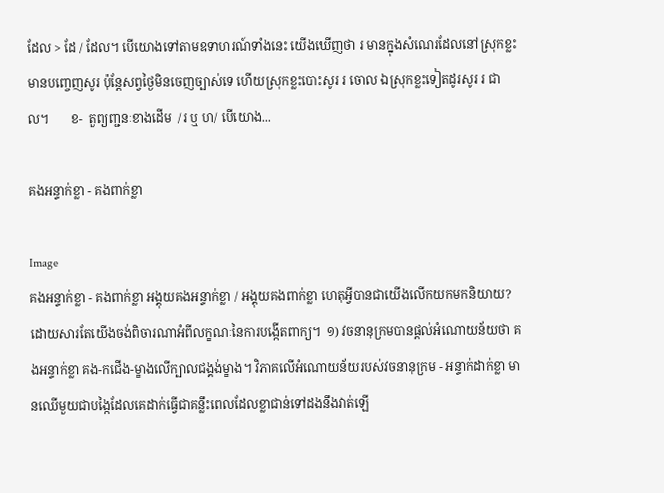ដែល > ដែ / ដែល។ បើយោងទៅតាមឧទាហរណ៍ទាំងនេះ យើងឃើញថា រ មានក្នុងសំណេរដែលនៅស្រុកខ្លះមានបញ្ចេញសូរ ប៉ុន្តែសព្វថ្ងៃមិនចេញច្បាស់ទេ ហើយស្រុកខ្លះបោះសូរ រ ចោល ឯស្រុកខ្លះទៀតដូរសូរ រ ជា ល។       ខ-  តួព្យញ្ជនៈខាងដើម  /រ ឬ ហ/ បើយោង...

គងអន្ទាក់ខ្លា - គងពាក់ខ្លា

Image
គងអន្ទាក់ខ្លា - គងពាក់ខ្លា អង្គុយគងអន្ទាក់ខ្លា / អង្គុយគងពាក់ខ្លា ហេតុអ្វីបានជាយើងលើកយកមកនិយាយ? ដោយសារតែយើងចង់ពិចារណាអំពីលក្ខណៈនៃការបង្កើតពាក្យ។  ១) វចនានុក្រមបានផ្ដល់អំណោយន័យថា គងអន្ទាក់ខ្លា គង-កជើង-ម្ខាងលើក្បាលជង្គង់ម្ខាង។ វិភាគលើអំណោយន័យរបស់វចនានុក្រម - អន្ទាក់ដាក់ខ្លា មានឈើមួយជាបង្កៃដែលគេដាក់ធ្វើជាគន្លឹះពេលដែលខ្លាជាន់ទៅដងនឹងវាត់ឡើ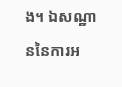ង។ ឯសណ្ឋាននៃការអ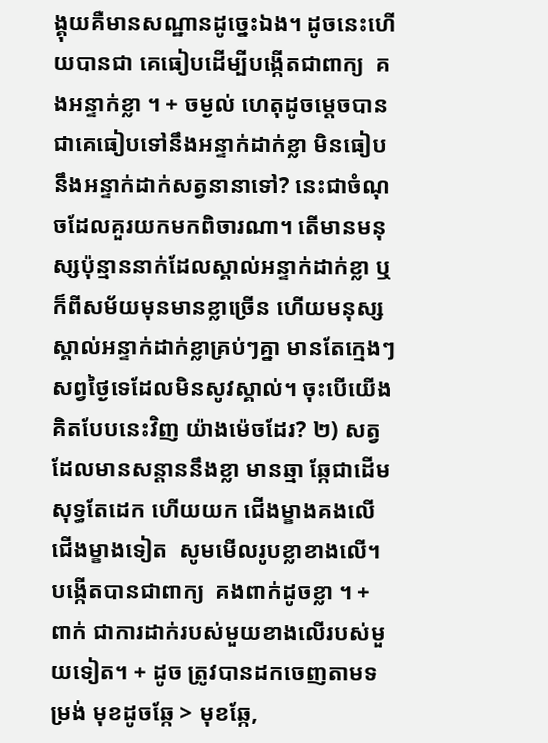ង្គុយគឺមានសណ្ឋានដូច្នេះឯង។ ដូចនេះហើយបានជា គេធៀបដើម្បីបង្កើតជាពាក្យ  គងអន្ទាក់ខ្លា ។ + ចម្ងល់ ហេតុដូចម្ដេចបានជាគេធៀបទៅនឹងអន្ទាក់ដាក់ខ្លា មិនធៀបនឹងអន្ទាក់ដាក់សត្វនានាទៅ? នេះជាចំណុចដែលគួរយកមកពិចារណា។ តើមានមនុស្សប៉ុន្មាននាក់ដែលស្គាល់អន្ទាក់ដាក់ខ្លា ឬក៏ពីសម័យមុនមានខ្លាច្រើន ហើយមនុស្សស្គាល់អន្ទាក់ដាក់ខ្លាគ្រប់ៗគ្នា មានតែក្មេងៗសព្វថ្ងៃទេដែលមិនសូវស្គាល់។ ចុះបើយើងគិតបែបនេះវិញ យ៉ាងម៉េចដែរ? ២) សត្វដែលមានសន្ដាននឹងខ្លា មានឆ្មា ឆ្កែជាដើម សុទ្ធតែដេក ហើយយក ជើងម្ខាងគងលើជើងម្ខាងទៀត  សូមមើលរូបខ្លាខាងលើ។ បង្កើតបានជាពាក្យ  គងពាក់ដូចខ្លា ។ + ពាក់ ជាការដាក់របស់មួយខាងលើរបស់មួយទៀត។ + ដូច ត្រូវបានដកចេញតាមទម្រង់ មុខដូចឆ្កែ > មុខឆ្កែ,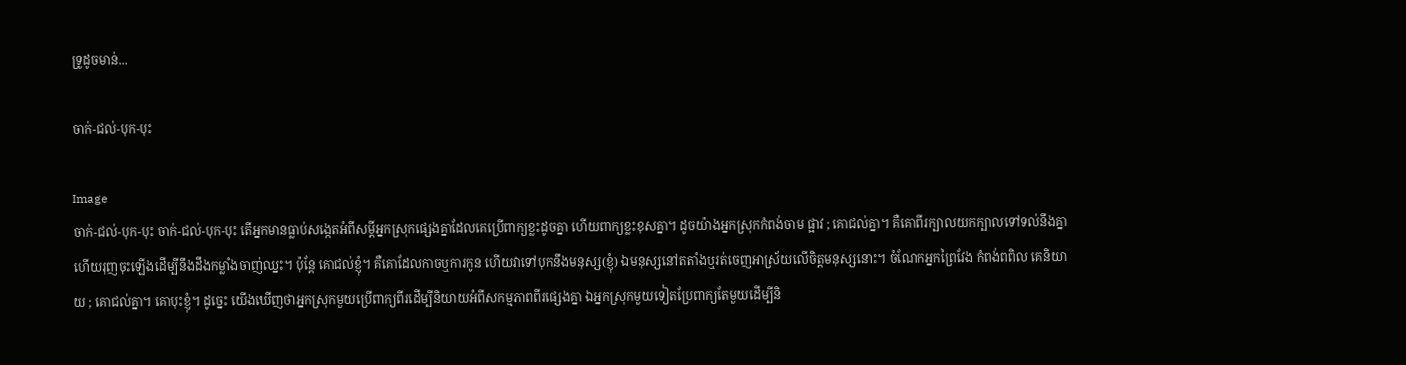ទ្រូដូចមាន់...

ចាក់-ជល់-បុក-បុះ

Image
ចាក់-ជល់-បុក-បុះ ចាក់-ជល់-បុក-បុះ តើអ្នកមានធ្លាប់សង្កេតអំពីសម្ដីអ្នកស្រុកផ្សេងគ្នាដែលគេប្រើពាក្យខ្លះដូចគ្នា ហើយពាក្យខ្លះខុសគ្នា។ ដូចយ៉ាងអ្នកស្រុកកំពង់ចាម ផ្អាវ ; គោជល់គ្នា។ គឺគោពីរក្បាលយកក្បាលទៅទល់នឹងគ្នា ហើយរុញចុះឡើងដើម្បីនឹងដឹងកម្លាំងចាញ់ឈ្នះ។ ប៉ុន្តែ គោជល់ខ្ញុំ។ គឺគោដែលកាចឬការកូន ហើយវាទៅបុកនឹងមនុស្ស(ខ្ញុំ) ឯមនុស្សនៅតតាំងឬរត់ចេញអាស្រ័យលើចិត្តមនុស្សនោះ។ ចំណែកអ្នកព្រៃវែង កំពង់ពពិល គេនិយាយ ; គោជល់គ្នា។ គោបុះខ្ញុំ។ ដូច្នេះ យើងឃើញថាអ្នកស្រុកមួយប្រើពាក្យពីរដើម្បីនិយាយអំពីសកម្មភាពពីរផ្សេងគ្នា ឯអ្នកស្រុកមួយទៀតប្រែពាក្យតែមួយដើម្បីនិ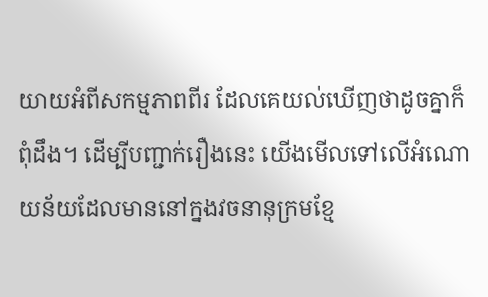យាយអំពីសកម្មភាពពីរ ដែលគេយល់ឃើញថាដូចគ្នាក៏ពុំដឹង។ ដើម្បីបញ្ជាក់រឿងនេះ យើងមើលទៅលើអំណោយន័យដែលមាននៅក្នងវចនានុក្រមខ្មែ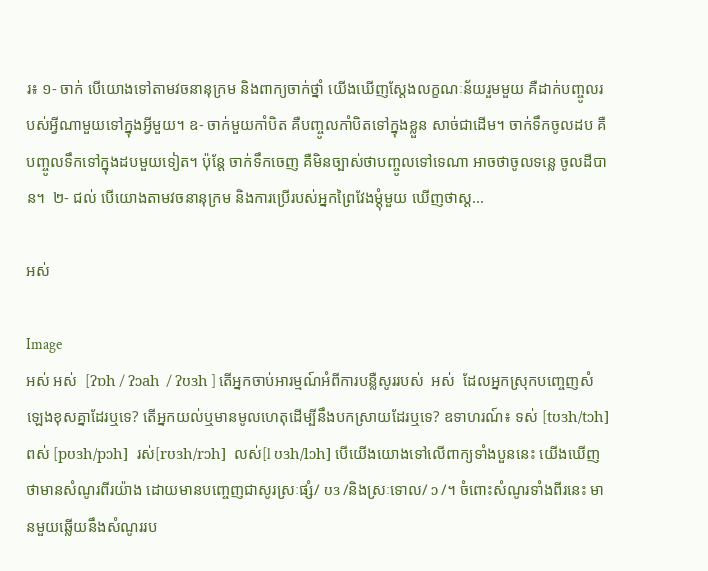រ៖ ១- ចាក់ បើយោងទៅតាមវចនានុក្រម និងពាក្យចាក់ថ្នាំ យើងឃើញស្ដែងលក្ខណៈន័យរួមមួយ គឺដាក់បញ្ចូលរបស់អ្វីណាមួយទៅក្នុងអ្វីមួយ។ ឧ- ចាក់មួយកាំបិត គឺបញ្ចូលកាំបិតទៅក្នុងខ្លួន សាច់ជាដើម។ ចាក់ទឹកចូលដប គឺបញ្ចូលទឹកទៅក្នុងដបមួយទៀត។ ប៉ុន្តែ ចាក់ទឹកចេញ គឺមិនច្បាស់ថាបញ្ចូលទៅទេណា អាចថាចូលទន្លេ ចូលដីបាន។  ២- ជល់ បើយោងតាមវចនានុក្រម និងការប្រើរបស់អ្នកព្រៃវែងម្ដុំមួយ ឃើញថាស្ដ...

អស់

Image
អស់ អស់  [ʔɒh / ʔɔah  / ʔʊɜh ] តើអ្នកចាប់អារម្មណ៍អំពីការបន្លឺសូររបស់  អស់  ដែលអ្នកស្រុកបញ្ចេញសំឡេងខុសគ្នាដែរឬទេ? តើអ្នកយល់ឬមានមូលហេតុដើម្បីនឹងបកស្រាយដែរឬទេ? ឧទាហរណ៍៖ ទស់ [tʊɜh/tɔh]  ពស់ [pʊɜh/pɔh]  រស់[rʊɜh/rɔh]  លស់[l ʊɜh/lɔh] បើយើងយោងទៅលើពាក្យទាំងបួននេះ យើងឃើញថាមានសំណូរពីរយ៉ាង ដោយមានបញ្ចេញជាសូរស្រៈផ្សំ/ ʊɜ /និងស្រៈទោល/ ɔ /។ ចំពោះសំណូរទាំងពីរនេះ មានមួយឆ្លើយនឹងសំណូររប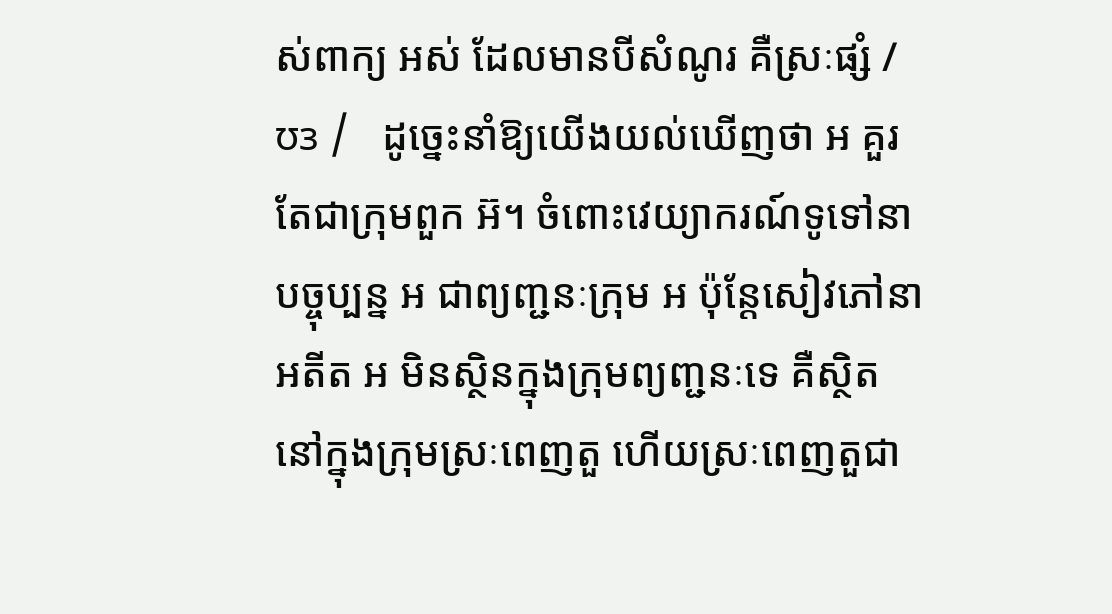ស់ពាក្យ អស់ ដែលមានបីសំណូរ គឺស្រៈផ្សំ / ʊɜ /   ដូច្នេះនាំឱ្យយើងយល់ឃើញថា អ គួរតែជាក្រុមពួក អ៊។ ចំពោះវេយ្យាករណ៍ទូទៅនាបច្ចុប្បន្ន អ ជាព្យញ្ជនៈក្រុម អ ប៉ុន្តែសៀវភៅនាអតីត អ មិនស្ថិនក្នុងក្រុមព្យញ្ជនៈទេ គឺស្ថិតនៅក្នុងក្រុមស្រៈពេញតួ ហើយស្រៈពេញតួជា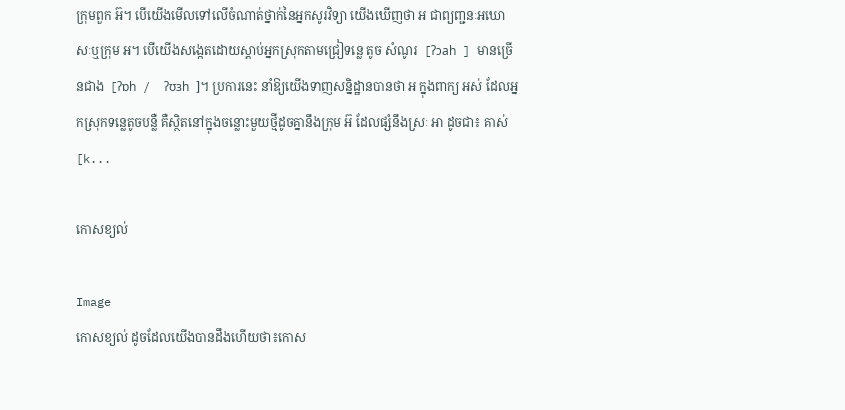ក្រុមពួក អ៊។ បើយើងមើលទៅលើចំណាត់ថ្នាក់នៃអ្នកសូរវិទ្យា យើងឃើញថា អ ជាព្យញ្ជនៈអឃោសៈឬក្រុម អ។ បើយើងសង្កេតដោយស្ដាប់អ្នកស្រុកតាមជ្រៀទន្លេ តូច សំណូរ  [ʔɔah ] មានច្រើនជាង  [ʔɒh /  ʔʊɜh ]។ ប្រការនេះ នាំឱ្យយើងទាញសន្និដ្ឋានបានថា អ ក្នុងពាក្យ អស់ ដែលអ្នកស្រុកទន្លេតូចបន្លឺ គឺស្ថិតនៅក្នុងចន្លោះមួយថ្មីដូចគ្នានឹងក្រុម អ៊ ដែលផ្សំនឹងស្រៈ អា ដូចជា៖ គាស់[k...

កោសខ្យល់

Image
កោសខ្យល់ ដូចដែលយើងបានដឹងហើយថា៖កោស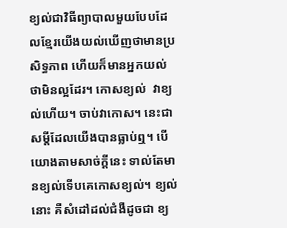ខ្យល់ជាវិធីព្យាបាលមួយបែបដែលខ្មែរយើងយល់ឃើញថាមានប្រសិទ្ធភាព ហើយក៏មានអ្នកយល់ថាមិនល្អដែរ។ កោសខ្យល់  វាខ្យល់ហើយ។ ចាប់វាកោស។ នេះជាសម្ដីដែលយើងបានធ្លាប់ឮ។ បើយោងតាមសាច់ក្ដីនេះ ទាល់តែមានខ្យល់ទើបគេកោសខ្យល់។ ខ្យល់នោះ គឺសំដៅដល់ជំងឺដូចជា ខ្យ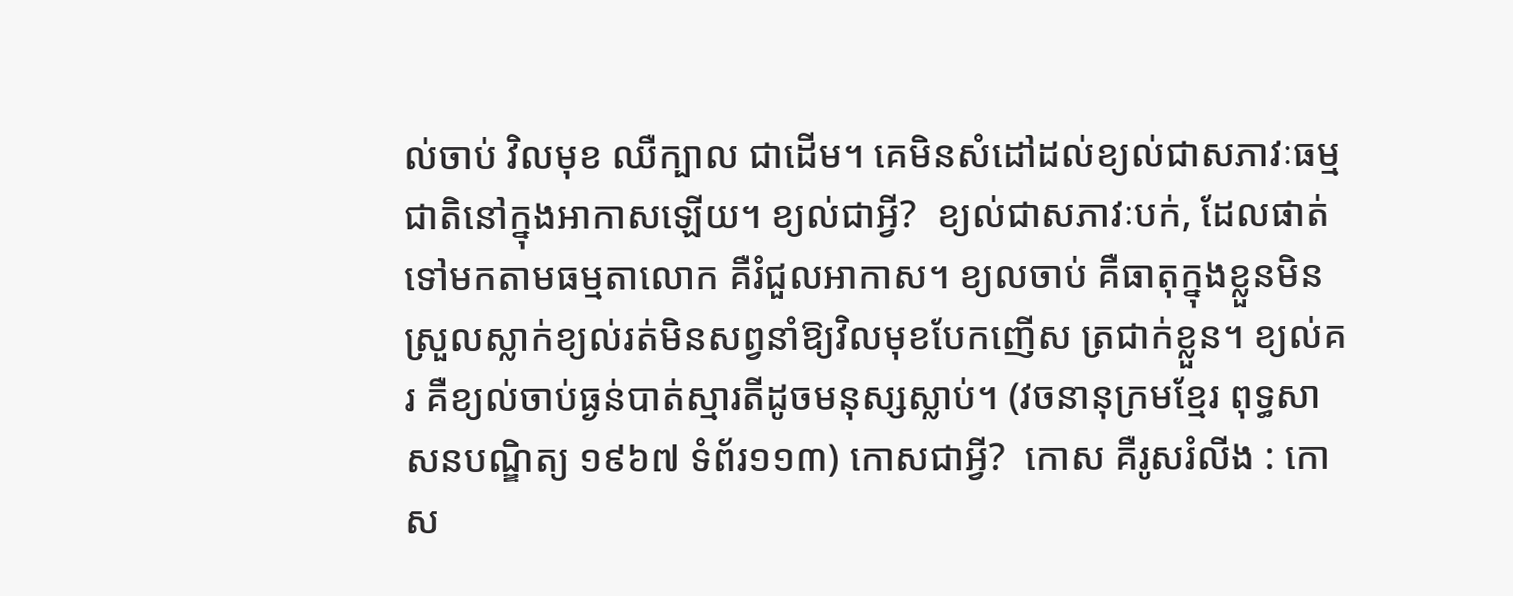ល់ចាប់ វិលមុខ ឈឺក្បាល ជាដើម។ គេមិនសំដៅដល់ខ្យល់ជាសភាវៈធម្មជាតិនៅក្នុងអាកាសឡើយ។ ខ្យល់ជាអ្វី?  ខ្យល់ជាសភាវៈបក់, ដែលផាត់ទៅមកតាមធម្មតាលោក គឺរំជួលអាកាស។ ខ្យលចាប់ គឺធាតុក្នុងខ្លួនមិនស្រួលស្លាក់ខ្យល់រត់មិនសព្វនាំឱ្យវិលមុខបែកញើស ត្រជាក់ខ្លួន។ ខ្យល់គរ គឺខ្យល់ចាប់ធ្ងន់បាត់ស្មារតីដូចមនុស្សស្លាប់។ (វចនានុក្រមខ្មែរ ពុទ្ធសាសនបណ្ឌិត្យ ១៩៦៧ ទំព័រ១១៣) កោសជាអ្វី?  កោស គឺរូសរំលីង : កោស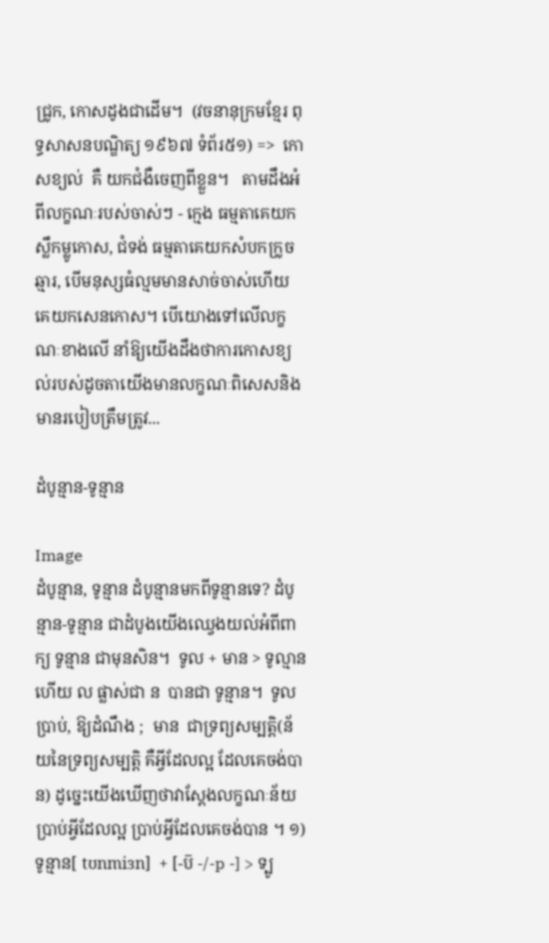ជ្រូក, កោសដូងជាដើម។  (វចនានុក្រមខ្មែរ ពុទ្ធសាសនបណ្ឌិត្យ ១៩៦៧ ទំព័រ៥១) =>  កោសខ្យល់  គឺ យកជំងឺចេញពីខ្លួន។   តាមដឹងអំពីលក្ខណៈរបស់ចាស់ៗ - ក្មេង ធម្មតាគេយកស្លឹកម្លូកោស, ជំទង់ ធម្មតាគេយកសំបកក្រូចឆ្មារ, បើមនុស្សធំល្មមមានសាច់ចាស់ហើយ គេយកសេនកោស។ បើយោងទៅលើលក្ខណៈខាងលើ នាំឱ្យយើងដឹងថាការកោសខ្យល់របស់ដូចតាយើងមានលក្ខណៈពិសេសនិងមានរបៀបត្រឹមត្រូវ...

ដំបូន្មាន-ទូន្មាន

Image
ដំបូន្មាន, ទូន្មាន ដំបូន្មានមកពីទូន្មានទេ? ដំបូន្មាន-ទូន្មាន ជាដំបូងយើងឈ្វេងយល់អំពីពាក្យ ទូន្មាន ជាមុនសិន។  ទូល + មាន > ទូល្មាន ហើយ ល ផ្លាស់ជា ន  បានជា ទូន្មាន។  ទូល  ប្រាប់, ឱ្យដំណឹង ;  មាន  ជាទ្រព្យសម្បត្តិ(ន័យនៃទ្រព្យសម្បត្តិ គឺអ្វីដែលល្អ ដែលគេចង់បាន) ដូច្នេះយើងឃើញថាវាស្ដែងលក្ខណៈន័យ ប្រាប់អ្វីដែលល្អ ប្រាប់អ្វីដែលគេចង់បាន ។ ១) ទូន្មាន[ tʊnmiɜn]  + [-ប៑ -/-p -] > ទ្បូ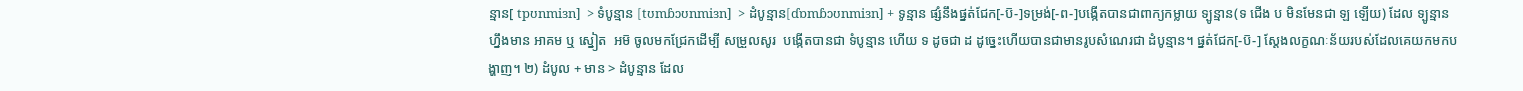ន្មាន[ tpʊnmiɜn]  > ទំបូន្មាន [tʊmɓɔʊnmiɜn]  > ដំបូន្មាន[ɗɒmɓɔʊnmiɜn] + ទូន្មាន ផ្សំនឹងផ្នត់ជែក[-ប៑-]ទម្រង់[-ព-]បង្កើតបានជាពាក្យកម្លាយ ទ្បូន្មាន(ទ ជើង ប មិនមែនជា ឡ ឡើយ) ដែល ទ្បូន្មាន ហ្នឹងមាន អាគម ឬ ស្នៀត  អម៑ ចូលមកជ្រែកដើម្បី សម្រួលសូរ  បង្កើតបានជា ទំបូន្មាន ហើយ ទ ដូចជា ដ ដូច្នេះហើយបានជាមានរូបសំណេរជា ដំបូន្មាន។ ផ្នត់ជែក[-ប៑-] ស្ដែងលក្ខណៈន័យរបស់ដែលគេយកមកបង្ហាញ។ ២) ដំបូល + មាន > ដំបូន្មាន ដែល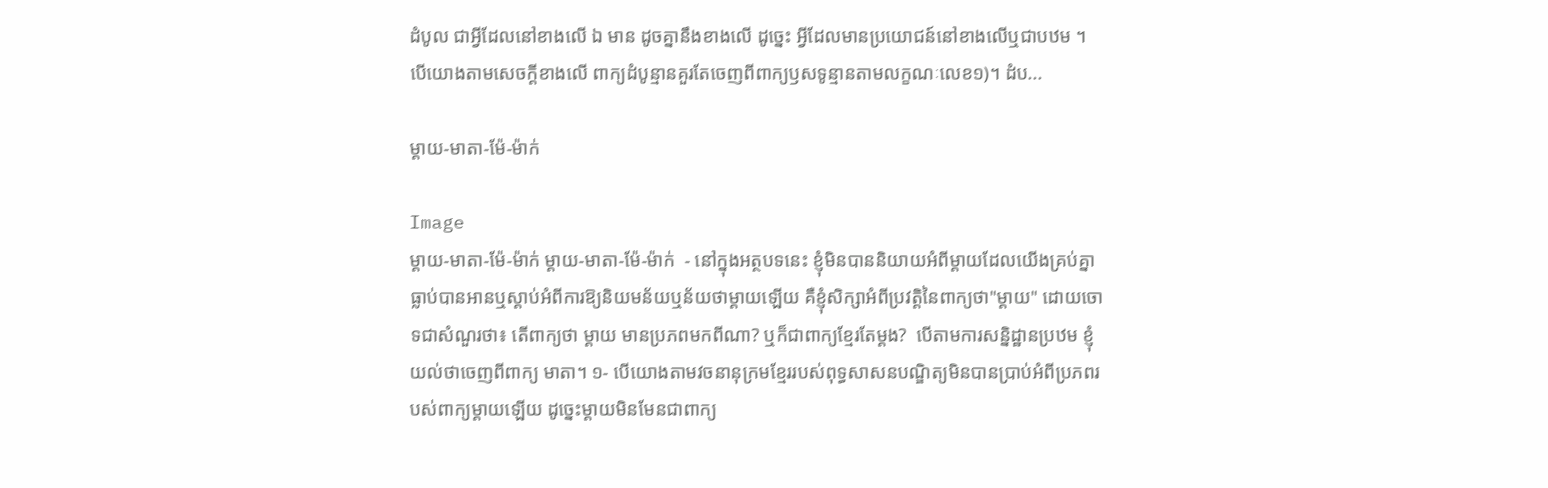ដំបូល ជាអ្វីដែលនៅខាងលើ ឯ មាន ដូចគ្នានឹងខាងលើ ដូច្នេះ អ្វីដែលមានប្រយោជន៍នៅខាងលើឬជាបឋម ។ បើយោងតាមសេចក្ដីខាងលើ ពាក្យដំបូន្មានគួរតែចេញពីពាក្យឫសទូន្មានតាមលក្ខណៈលេខ១)។ ដំប...

ម្ដាយ-មាតា-ម៉ែ-ម៉ាក់

Image
ម្ដាយ-មាតា-ម៉ែ-ម៉ាក់ ម្ដាយ-មាតា-ម៉ែ-ម៉ាក់  - នៅក្នុងអត្ថបទនេះ ខ្ញុំមិនបាននិយាយអំពីម្ដាយដែលយើងគ្រប់គ្នាធ្លាប់បានអានឬស្ដាប់អំពីការឱ្យនិយមន័យឬន័យថាម្ដាយឡើយ គឺខ្ញុំសិក្សាអំពីប្រវត្តិនៃពាក្យថា"ម្ដាយ" ដោយចោទជាសំណួរថា៖ តើពាក្យថា ម្ដាយ មានប្រភពមកពីណា? ឬក៏ជាពាក្យខ្មែរតែម្ដង?  បើតាមការសន្និដ្ឋានប្រឋម ខ្ញុំយល់ថាចេញពីពាក្យ មាតា។ ១- បើយោងតាមវចនានុក្រមខ្មែររបស់ពុទ្ធសាសនបណ្ឌិត្យមិនបានប្រាប់អំពីប្រភពរបស់ពាក្យម្ដាយឡើយ ដូច្នេះម្ដាយមិនមែនជាពាក្យ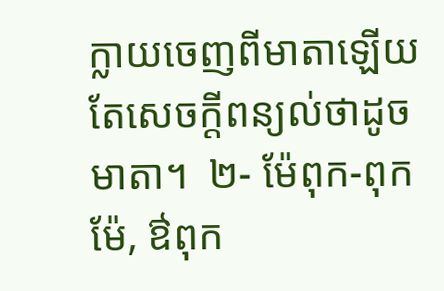ក្លាយចេញពីមាតាឡើយ តែសេចក្ដីពន្យល់ថាដូចមាតា។  ២- ម៉ែពុក-ពុកម៉ែ, ឳពុក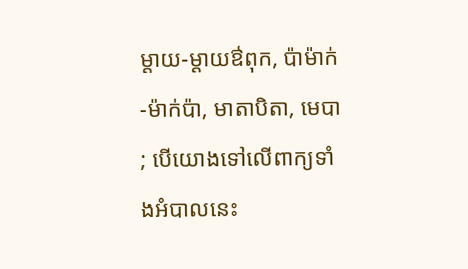ម្ដាយ-ម្ដាយឳពុក, ប៉ាម៉ាក់-ម៉ាក់ប៉ា, មាតាបិតា, មេបា ; បើយោងទៅលើពាក្យទាំងអំបាលនេះ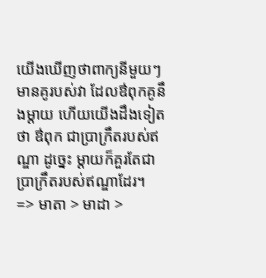យើងឃើញថាពាក្យនីមួយៗមានគូរបស់វា ដែលឳពុកគូនឹងម្ដាយ ហើយយើងដឹងទៀតថា ឳពុក ជាប្រាក្រឹតរបស់ឥណ្ឌា ដូច្នេះ ម្ដាយក៏គួរតែជាប្រាក្រឹតរបស់ឥណ្ឌាដែរ។  => មាតា > មាដា >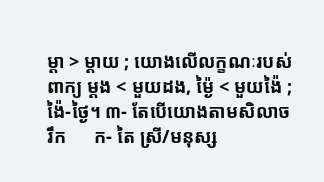ម្ដា > ម្ដាយ ; យោងលើលក្ខណៈរបស់ពាក្យ ម្ដង < មួយដង, ម្ង៉ៃ < មួយង៉ៃ ; ង៉ៃ-ថ្ងៃ។ ៣- តែបើយោងតាមសិលាចរឹក      ក- តៃ ស្រី/មនុស្ស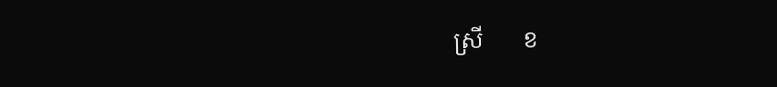ស្រី       ខ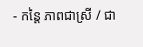- កន្តៃ ភាពជាស្រី / ជា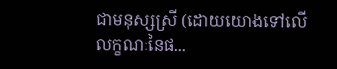ជាមនុស្សស្រី (ដោយយោងទៅលើលក្ខណៈនៃផ...